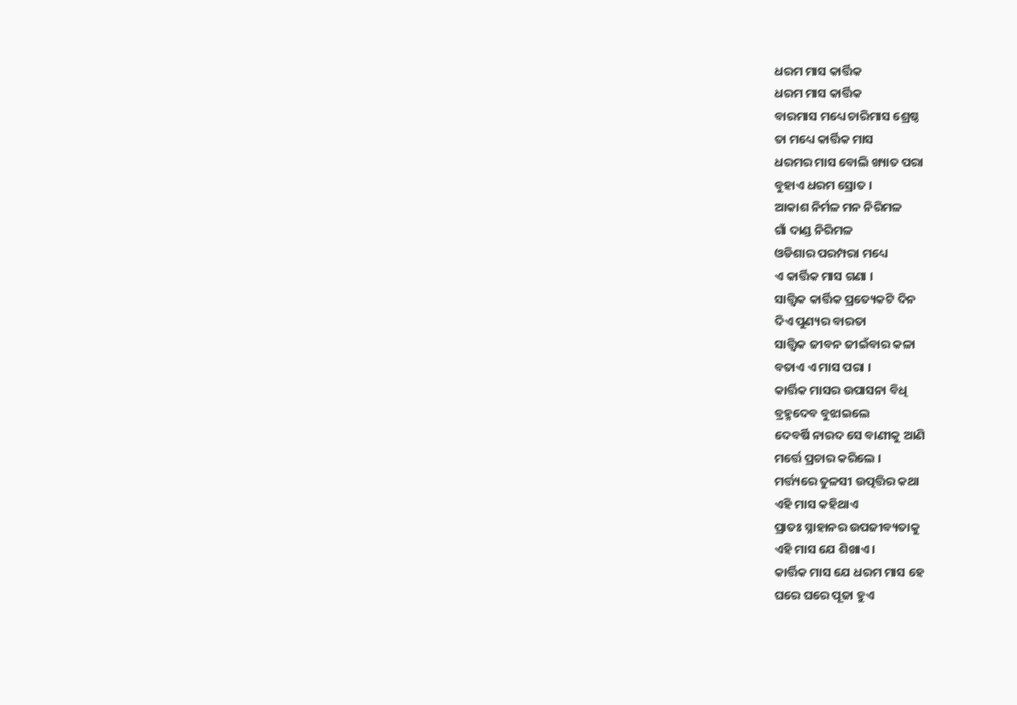ଧରମ ମାସ କାର୍ତ୍ତିକ
ଧରମ ମାସ କାର୍ତ୍ତିକ
ବାରମାସ ମଧ୍ୟେ ଚାରିମାସ ଶ୍ରେଷ୍ଠ
ତା ମଧ୍ୟେ କାର୍ତ୍ତିକ ମାସ
ଧରମର ମାସ ବୋଲି ଖ୍ୟାତ ପରା
ବୁହାଏ ଧରମ ସ୍ରୋତ ।
ଆକାଶ ନିର୍ମଳ ମନ ନିରିମଳ
ଗାଁ ଦାଣ୍ଡ ନିରିମଳ
ଓଡିଶାର ପରମ୍ପରା ମଧ୍ୟେ
ଏ କାର୍ତ୍ତିକ ମାସ ଗଣା ।
ସାତ୍ତ୍ଵିକ କାର୍ତ୍ତିକ ପ୍ରତ୍ୟେକଟି ଦିନ
ଦିଏ ପୁଣ୍ୟର ବାରତା
ସାତ୍ତ୍ଵିକ ଜୀବନ ଜୀଇଁବାର କଳା
ବତାଏ ଏ ମାସ ପରା ।
କାର୍ତ୍ତିକ ମାସର ଉପାସନା ବିଧି
ବ୍ରହ୍ମଦେବ ବୁଝାଇଲେ
ଦେବର୍ଷି ନାରଦ ସେ ବାଣୀକୁ ଆଣି
ମର୍ତ୍ତେ ପ୍ରଚାର କରିଲେ ।
ମର୍ତ୍ତ୍ୟରେ ତୁଳସୀ ଉତ୍ପତ୍ତିର କଥା
ଏହି ମାସ କହିଥାଏ
ପ୍ରାତଃ ସ୍ନାହାନର ଉପଜୀବ୍ୟତାକୁ
ଏହି ମାସ ଯେ ଶିଖାଏ ।
କାର୍ତ୍ତିକ ମାସ ଯେ ଧରମ ମାସ ହେ
ଘରେ ଘରେ ପୂଜା ହୁଏ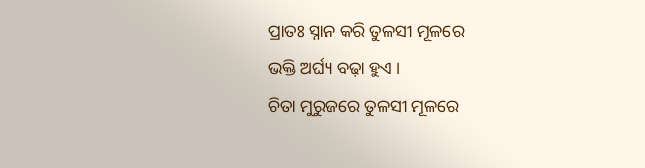ପ୍ରାତଃ ସ୍ନାନ କରି ତୁଳସୀ ମୂଳରେ
ଭକ୍ତି ଅର୍ଘ୍ୟ ବଢ଼ା ହୁଏ ।
ଚିତା ମୁରୁଜରେ ତୁଳସୀ ମୂଳରେ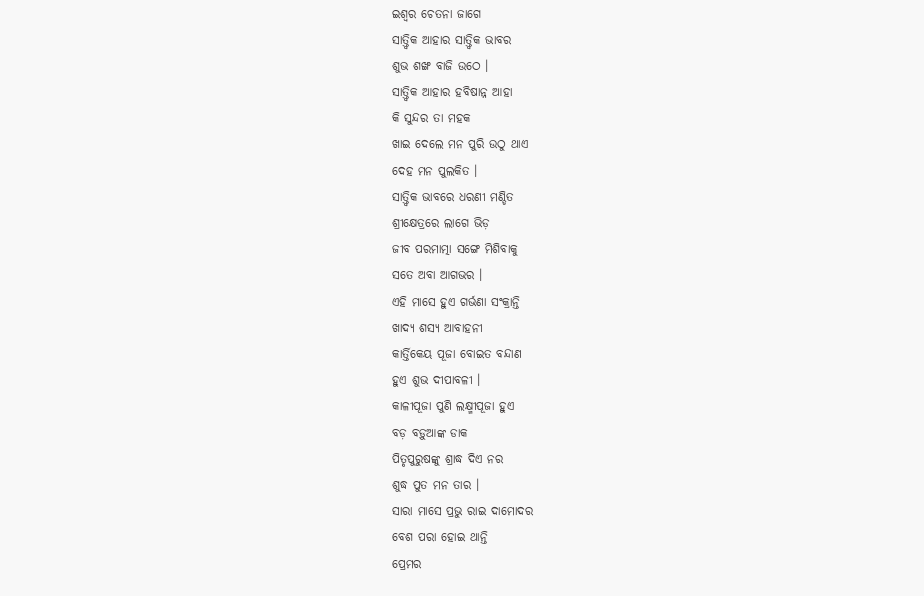ଇଶ୍ଵର ଚେତନା ଜାଗେ
ସାତ୍ତ୍ଵିକ ଆହାର ସାତ୍ତ୍ଵିକ ଭାବର
ଶୁଭ ଶଙ୍ଖ ବାଜି ଉଠେ ।
ସାତ୍ତ୍ଵିକ ଆହାର ହବିଷାନ୍ନ ଆହା
କି ସୁନ୍ଦର ତା ମହକ
ଖାଇ ଦେଲେ ମନ ପୁରି ଉଠୁ ଥାଏ
ଦେହ ମନ ପୁଲକିତ ।
ସାତ୍ତ୍ଵିକ ଭାବରେ ଧରଣୀ ମଣ୍ଡିତ
ଶ୍ରୀକ୍ଷେତ୍ରରେ ଲାଗେ ଭିଡ଼
ଜୀବ ପରମାତ୍ମା ସଙ୍ଗେ ମିଶିବାକୁ
ସତେ ଅବା ଆଗଭର ।
ଏହି ମାସେ ହୁଏ ଗର୍ଭଣା ସଂକ୍ରାନ୍ତି
ଖାଦ୍ୟ ଶସ୍ୟ ଆବାହନୀ
କାର୍ତ୍ତିକେୟ ପୂଜା ବୋଇତ ବନ୍ଦାଣ
ହୁଏ ଶୁଭ ଦୀପାବଳୀ ।
କାଳୀପୂଜା ପୁଣି ଲକ୍ଷ୍ମୀପୂଜା ହୁଏ
ବଡ଼ ବଡ଼ୁଆଙ୍କ ଡାକ
ପିତୃପୁରୁଷଙ୍କୁ ଶ୍ରାଦ୍ଧ ଦିଏ ନର
ଶୁଦ୍ଧ ପୁତ ମନ ତାର ।
ସାରା ମାସେ ପ୍ରଭୁ ରାଇ ଦାମୋଦର
ବେଶ ପରା ହୋଇ ଥାନ୍ତି
ପ୍ରେମର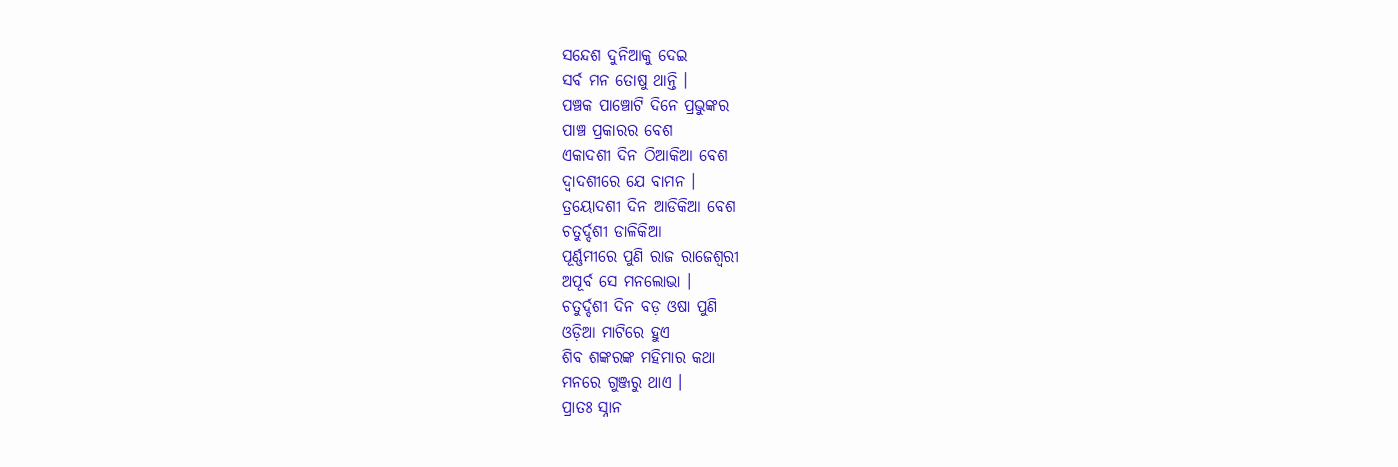ସନ୍ଦେଶ ଦୁନିଆକୁ ଦେଇ
ସର୍ବ ମନ ତୋଷୁ ଥାନ୍ତି ।
ପଞ୍ଚକ ପାଞ୍ଚୋଟି ଦିନେ ପ୍ରଭୁଙ୍କର
ପାଞ୍ଚ ପ୍ରକାରର ବେଶ
ଏକାଦଶୀ ଦିନ ଠିଆକିଆ ବେଶ
ଦ୍ଵାଦଶୀରେ ଯେ ବାମନ ।
ତ୍ରୟୋଦଶୀ ଦିନ ଆଡିକିଆ ବେଶ
ଚତୁର୍ଦ୍ଦଶୀ ଡାଳିକିଆ
ପୂର୍ଣ୍ଣମୀରେ ପୁଣି ରାଜ ରାଜେଶ୍ଵରୀ
ଅପୂର୍ବ ସେ ମନଲୋଭା ।
ଚତୁର୍ଦ୍ଦଶୀ ଦିନ ବଡ଼ ଓଷା ପୁଣି
ଓଡ଼ିଆ ମାଟିରେ ହୁଏ
ଶିବ ଶଙ୍କରଙ୍କ ମହିମାର କଥା
ମନରେ ଗୁଞ୍ଜରୁ ଥାଏ ।
ପ୍ରାତଃ ସ୍ନାନ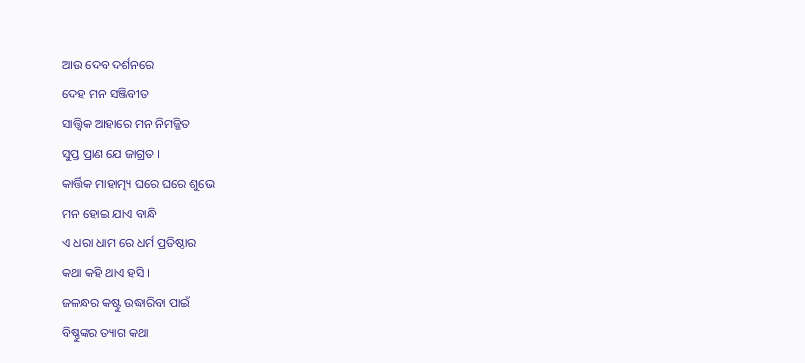ଆଉ ଦେବ ଦର୍ଶନରେ
ଦେହ ମନ ସଞ୍ଜିବୀତ
ସାତ୍ତ୍ଵିକ ଆହାରେ ମନ ନିମଜ୍ଜିତ
ସୁପ୍ତ ପ୍ରାଣ ଯେ ଜାଗ୍ରତ ।
କାର୍ତ୍ତିକ ମାହାତ୍ମ୍ୟ ଘରେ ଘରେ ଶୁଭେ
ମନ ହୋଇ ଯାଏ ବାନ୍ଧି
ଏ ଧରା ଧାମ ରେ ଧର୍ମ ପ୍ରତିଷ୍ଠାର
କଥା କହି ଥାଏ ହସି ।
ଜଳନ୍ଧର କଷ୍ଟୁ ଉଦ୍ଧାରିବା ପାଇଁ
ବିଷ୍ଣୁଙ୍କର ତ୍ୟାଗ କଥା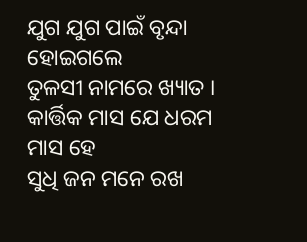ଯୁଗ ଯୁଗ ପାଇଁ ବୃନ୍ଦା ହୋଇଗଲେ
ତୁଳସୀ ନାମରେ ଖ୍ୟାତ ।
କାର୍ତ୍ତିକ ମାସ ଯେ ଧରମ ମାସ ହେ
ସୁଧି ଜନ ମନେ ରଖ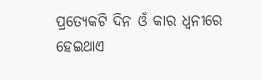ପ୍ରତ୍ୟେକଟି ଦିନ ଓଁ କାର ଧ୍ଵନୀରେ
ହେଇଥାଏ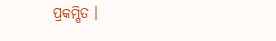ପ୍ରକମ୍ପିତ ।